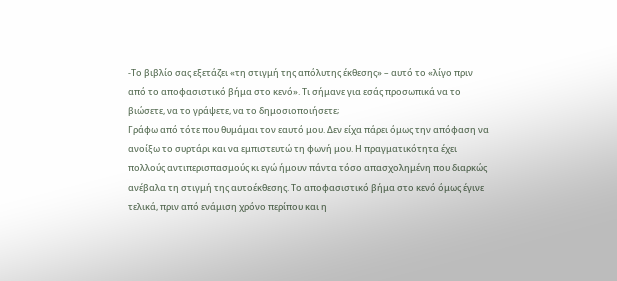-Το βιβλίο σας εξετάζει «τη στιγμή της απόλυτης έκθεσης» – αυτό το «λίγο πριν από το αποφασιστικό βήμα στο κενό». Τι σήμανε για εσάς προσωπικά να το βιώσετε, να το γράψετε, να το δημοσιοποιήσετε;
Γράφω από τότε που θυμάμαι τον εαυτό μου. Δεν είχα πάρει όμως την απόφαση να ανοίξω το συρτάρι και να εμπιστευτώ τη φωνή μου. Η πραγματικότητα έχει πολλούς αντιπερισπασμούς κι εγώ ήμουν πάντα τόσο απασχολημένη που διαρκώς ανέβαλα τη στιγμή της αυτοέκθεσης. Το αποφασιστικό βήμα στο κενό όμως έγινε τελικά, πριν από ενάμιση χρόνο περίπου και η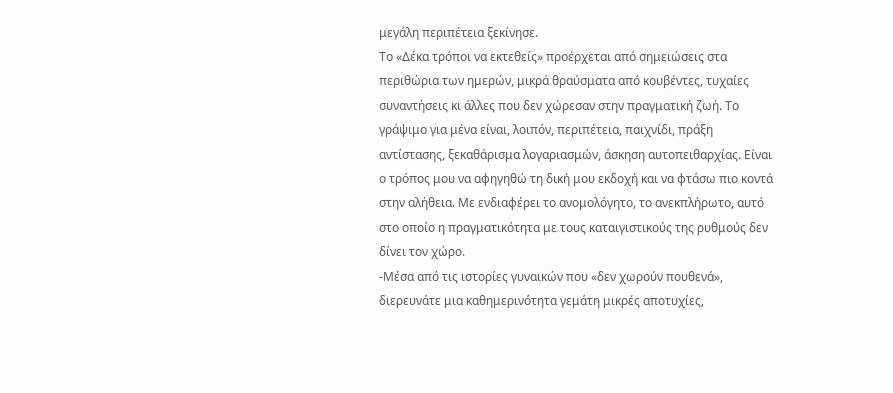μεγάλη περιπέτεια ξεκίνησε.
Το «Δέκα τρόποι να εκτεθείς» προέρχεται από σημειώσεις στα περιθώρια των ημερών, μικρά θραύσματα από κουβέντες, τυχαίες συναντήσεις κι άλλες που δεν χώρεσαν στην πραγματική ζωή. Το γράψιμο για μένα είναι, λοιπόν, περιπέτεια, παιχνίδι, πράξη αντίστασης, ξεκαθάρισμα λογαριασμών, άσκηση αυτοπειθαρχίας. Είναι ο τρόπος μου να αφηγηθώ τη δική μου εκδοχή και να φτάσω πιο κοντά στην αλήθεια. Με ενδιαφέρει το ανομολόγητο, το ανεκπλήρωτο, αυτό στο οποίο η πραγματικότητα με τους καταιγιστικούς της ρυθμούς δεν δίνει τον χώρο.
-Μέσα από τις ιστορίες γυναικών που «δεν χωρούν πουθενά», διερευνάτε μια καθημερινότητα γεμάτη μικρές αποτυχίες,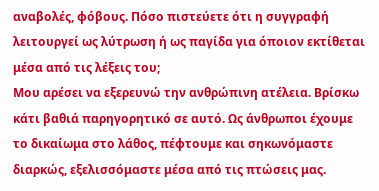αναβολές, φόβους. Πόσο πιστεύετε ότι η συγγραφή λειτουργεί ως λύτρωση ή ως παγίδα για όποιον εκτίθεται μέσα από τις λέξεις του;
Μου αρέσει να εξερευνώ την ανθρώπινη ατέλεια. Βρίσκω κάτι βαθιά παρηγορητικό σε αυτό. Ως άνθρωποι έχουμε το δικαίωμα στο λάθος, πέφτουμε και σηκωνόμαστε διαρκώς, εξελισσόμαστε μέσα από τις πτώσεις μας.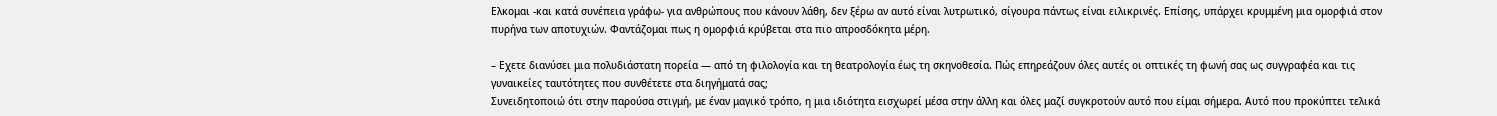Ελκομαι -και κατά συνέπεια γράφω- για ανθρώπους που κάνουν λάθη, δεν ξέρω αν αυτό είναι λυτρωτικό, σίγουρα πάντως είναι ειλικρινές. Επίσης, υπάρχει κρυμμένη μια ομορφιά στον πυρήνα των αποτυχιών. Φαντάζομαι πως η ομορφιά κρύβεται στα πιο απροσδόκητα μέρη.

– Εχετε διανύσει μια πολυδιάστατη πορεία — από τη φιλολογία και τη θεατρολογία έως τη σκηνοθεσία. Πώς επηρεάζουν όλες αυτές οι οπτικές τη φωνή σας ως συγγραφέα και τις γυναικείες ταυτότητες που συνθέτετε στα διηγήματά σας;
Συνειδητοποιώ ότι στην παρούσα στιγμή, με έναν μαγικό τρόπο, η μια ιδιότητα εισχωρεί μέσα στην άλλη και όλες μαζί συγκροτούν αυτό που είμαι σήμερα. Αυτό που προκύπτει τελικά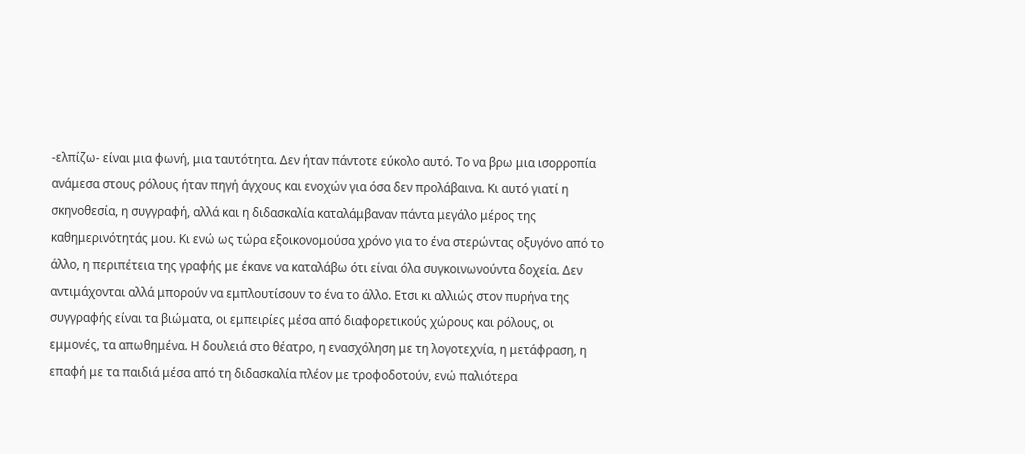-ελπίζω- είναι μια φωνή, μια ταυτότητα. Δεν ήταν πάντοτε εύκολο αυτό. Το να βρω μια ισορροπία ανάμεσα στους ρόλους ήταν πηγή άγχους και ενοχών για όσα δεν προλάβαινα. Κι αυτό γιατί η σκηνοθεσία, η συγγραφή, αλλά και η διδασκαλία καταλάμβαναν πάντα μεγάλο μέρος της καθημερινότητάς μου. Κι ενώ ως τώρα εξοικονομούσα χρόνο για το ένα στερώντας οξυγόνο από το άλλο, η περιπέτεια της γραφής με έκανε να καταλάβω ότι είναι όλα συγκοινωνούντα δοχεία. Δεν αντιμάχονται αλλά μπορούν να εμπλουτίσουν το ένα το άλλο. Ετσι κι αλλιώς στον πυρήνα της συγγραφής είναι τα βιώματα, οι εμπειρίες μέσα από διαφορετικούς χώρους και ρόλους, οι εμμονές, τα απωθημένα. Η δουλειά στο θέατρο, η ενασχόληση με τη λογοτεχνία, η μετάφραση, η επαφή με τα παιδιά μέσα από τη διδασκαλία πλέον με τροφοδοτούν, ενώ παλιότερα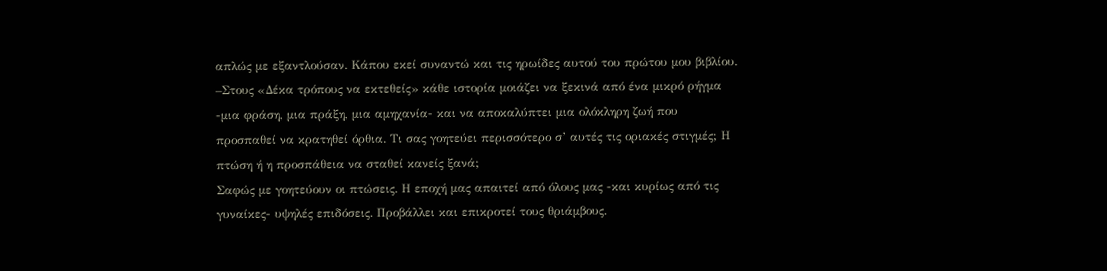απλώς με εξαντλούσαν. Κάπου εκεί συναντώ και τις ηρωίδες αυτού του πρώτου μου βιβλίου.
–Στους «Δέκα τρόπους να εκτεθείς» κάθε ιστορία μοιάζει να ξεκινά από ένα μικρό ρήγμα -μια φράση, μια πράξη, μια αμηχανία- και να αποκαλύπτει μια ολόκληρη ζωή που προσπαθεί να κρατηθεί όρθια. Τι σας γοητεύει περισσότερο σ’ αυτές τις οριακές στιγμές; Η πτώση ή η προσπάθεια να σταθεί κανείς ξανά;
Σαφώς με γοητεύουν οι πτώσεις. Η εποχή μας απαιτεί από όλους μας -και κυρίως από τις γυναίκες- υψηλές επιδόσεις. Προβάλλει και επικροτεί τους θριάμβους.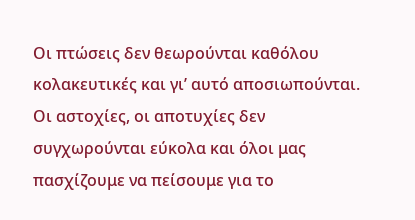Οι πτώσεις δεν θεωρούνται καθόλου κολακευτικές και γι’ αυτό αποσιωπούνται. Οι αστοχίες, οι αποτυχίες δεν συγχωρούνται εύκολα και όλοι μας πασχίζουμε να πείσουμε για το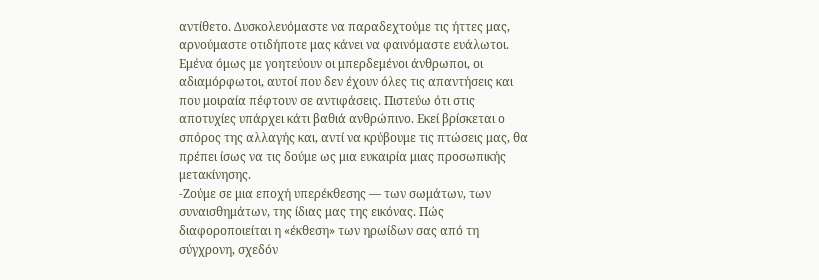αντίθετο. Δυσκολευόμαστε να παραδεχτούμε τις ήττες μας, αρνούμαστε οτιδήποτε μας κάνει να φαινόμαστε ευάλωτοι. Εμένα όμως με γοητεύουν οι μπερδεμένοι άνθρωποι, οι αδιαμόρφωτοι, αυτοί που δεν έχουν όλες τις απαντήσεις και που μοιραία πέφτουν σε αντιφάσεις. Πιστεύω ότι στις αποτυχίες υπάρχει κάτι βαθιά ανθρώπινο. Εκεί βρίσκεται ο σπόρος της αλλαγής και, αντί να κρύβουμε τις πτώσεις μας, θα πρέπει ίσως να τις δούμε ως μια ευκαιρία μιας προσωπικής μετακίνησης.
-Ζούμε σε μια εποχή υπερέκθεσης — των σωμάτων, των συναισθημάτων, της ίδιας μας της εικόνας. Πώς διαφοροποιείται η «έκθεση» των ηρωίδων σας από τη σύγχρονη, σχεδόν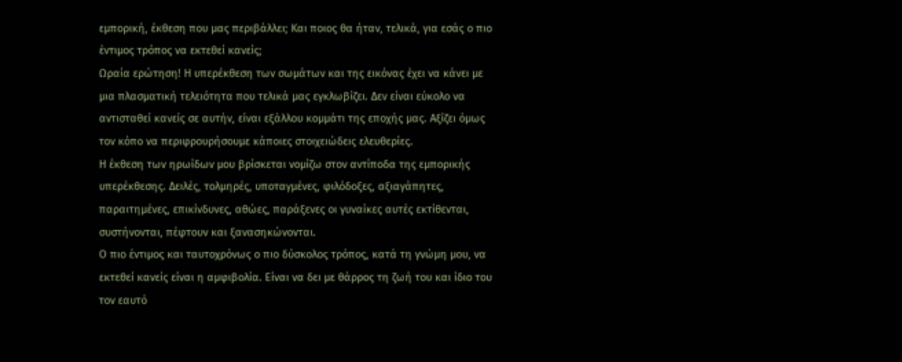εμπορική, έκθεση που μας περιβάλλει; Και ποιος θα ήταν, τελικά, για εσάς ο πιο έντιμος τρόπος να εκτεθεί κανείς;
Ωραία ερώτηση! Η υπερέκθεση των σωμάτων και της εικόνας έχει να κάνει με μια πλασματική τελειότητα που τελικά μας εγκλωβίζει. Δεν είναι εύκολο να αντισταθεί κανείς σε αυτήν, είναι εξάλλου κομμάτι της εποχής μας. Αξίζει όμως τον κόπο να περιφρουρήσουμε κάποιες στοιχειώδεις ελευθερίες.
Η έκθεση των ηρωίδων μου βρίσκεται νομίζω στον αντίποδα της εμπορικής υπερέκθεσης. Δειλές, τολμηρές, υποταγμένες, φιλόδοξες, αξιαγάπητες, παραιτημένες, επικίνδυνες, αθώες, παράξενες οι γυναίκες αυτές εκτίθενται, συστήνονται, πέφτουν και ξανασηκώνονται.
Ο πιο έντιμος και ταυτοχρόνως ο πιο δύσκολος τρόπος, κατά τη γνώμη μου, να εκτεθεί κανείς είναι η αμφιβολία. Είναι να δει με θάρρος τη ζωή του και ίδιο του τον εαυτό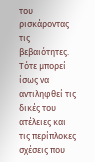του ρισκάροντας τις βεβαιότητες. Τότε μπορεί ίσως να αντιληφθεί τις δικές του ατέλειες και τις περίπλοκες σχέσεις που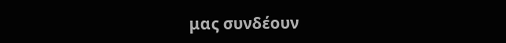μας συνδέουν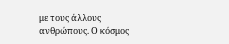με τους άλλους ανθρώπους. Ο κόσμος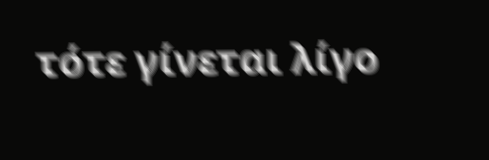τότε γίνεται λίγο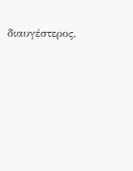διαυγέστερος.